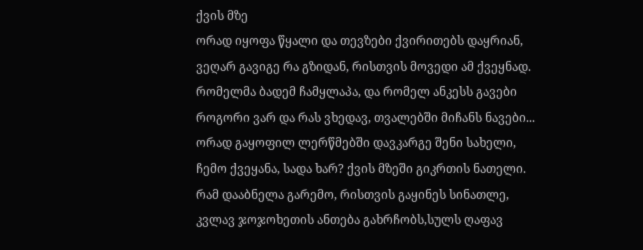ქვის მზე
ორად იყოფა წყალი და თევზები ქვირითებს დაყრიან, ვეღარ გავიგე რა გზიდან, რისთვის მოვედი ამ ქვეყნად. რომელმა ბადემ ჩამყლაპა, და რომელ ანკესს გავები როგორი ვარ და რას ვხედავ, თვალებში მიჩანს ნავები... ორად გაყოფილ ლერწმებში დავკარგე შენი სახელი, ჩემო ქვეყანა, სადა ხარ? ქვის მზეში გიკრთის ნათელი. რამ დააბნელა გარემო, რისთვის გაყინეს სინათლე, კვლავ ჯოჯოხეთის ანთება გახრჩობს,სულს ღაფავ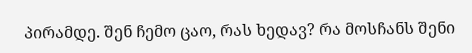პირამდე. შენ ჩემო ცაო, რას ხედავ? რა მოსჩანს შენი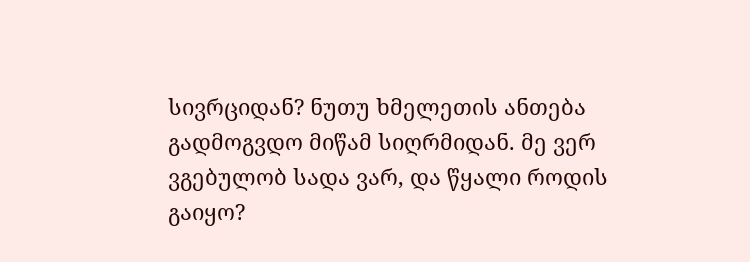სივრციდან? ნუთუ ხმელეთის ანთება გადმოგვდო მიწამ სიღრმიდან. მე ვერ ვგებულობ სადა ვარ, და წყალი როდის გაიყო?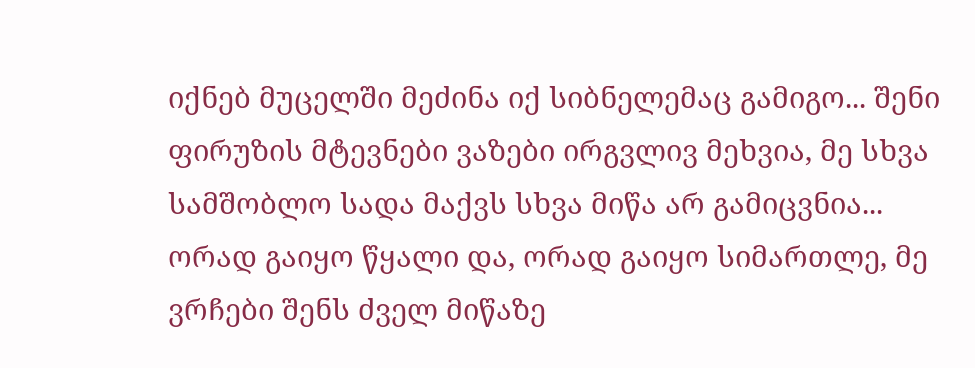იქნებ მუცელში მეძინა იქ სიბნელემაც გამიგო... შენი ფირუზის მტევნები ვაზები ირგვლივ მეხვია, მე სხვა სამშობლო სადა მაქვს სხვა მიწა არ გამიცვნია... ორად გაიყო წყალი და, ორად გაიყო სიმართლე, მე ვრჩები შენს ძველ მიწაზე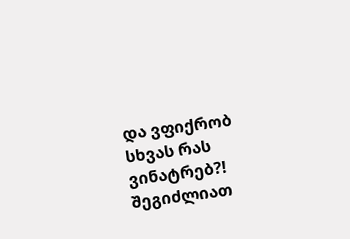და ვფიქრობ სხვას რას ვინატრებ?!
შეგიძლიათ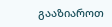გააზიაროთ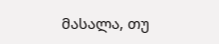მასალა, თუ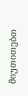მიუთითებთ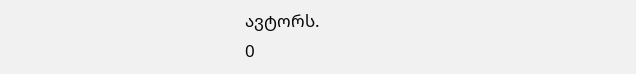ავტორს.
0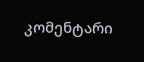კომენტარი